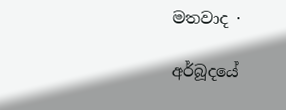මතවාද ·

අර්බූදයේ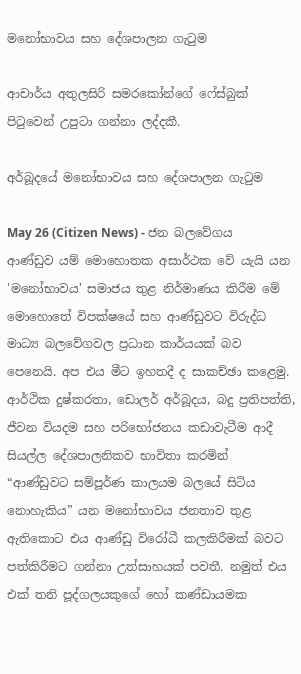මනෝභාවය සහ දේශපාලන ගැටුම

ආචාර්ය අතුලසිරි සමරකෝන්ගේ ෆේස්බුක් පිටුවෙන් උපුටා ගන්නා ලද්දකී.

අර්බූදයේ මනෝභාවය සහ දේශපාලන ගැටුම

May 26 (Citizen News) - ජන බලවේගය ආණ්ඩුව යම් මොහොතක අසාර්ථක වේ යැයි යන 'මනෝභාවය' සමාජය තුළ නිර්මාණය කිරීම මේ මොහොතේ විපක්ෂයේ සහ ආණ්ඩුවට විරුද්ධ මාධ්‍ය බලවේගවල ප්‍රධාන කාර්යයක් බව පෙනෙයි. අප එය මීට ඉහතදී ද සාකච්ඡා කළෙමු. ආර්ථික දුෂ්කරතා, ඩොලර් අර්බූදය, බදු ප්‍රතිපත්ති, ජීවන වියදම සහ පරිභෝජනය කඩාවැටීම ආදී සියල්ල දේශපාලනිකව භාවිතා කරමින් “ආණ්ඩුවට සම්පූර්ණ කාලයම බලයේ සිටිය නොහැකිය” යන මනෝභාවය ජනතාව තුළ ඇතිකොට එය ආණ්ඩු විරෝධී කලකිරීමක් බවට පත්කිරීමට ගන්නා උත්සාහයක් පවතී. නමුත් එය එක් තනි පූද්ගලයකුගේ හෝ කණ්ඩායමක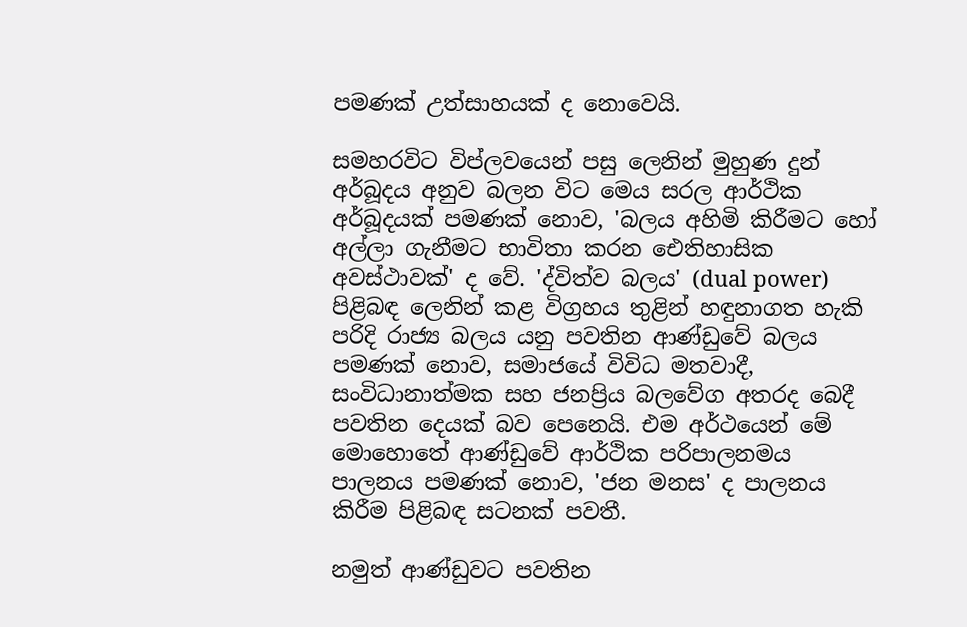පමණක් උත්සාහයක් ද නොවෙයි.

සමහරවිට විප්ලවයෙන් පසු ලෙනින් මුහුණ දුන් අර්බූදය අනුව බලන විට මෙය සරල ආර්ථික අර්බූදයක් පමණක් නොව, 'බලය අහිමි කිරීමට හෝ අල්ලා ගැනීමට භාවිතා කරන ඓතිහාසික අවස්ථාවක්' ද වේ. 'ද්විත්ව බලය' (dual power) පිළිබඳ ලෙනින් කළ විග්‍රහය තුළින් හඳුනාගත හැකි පරිදි රාජ්‍ය බලය යනු පවතින ආණ්ඩුවේ බලය පමණක් නොව, සමාජයේ විවිධ මතවාදී, සංවිධානාත්මක සහ ජනප්‍රිය බලවේග අතරද බෙදී පවතින දෙයක් බව පෙනෙයි. එම අර්ථයෙන් මේ මොහොතේ ආණ්ඩුවේ ආර්ථික පරිපාලනමය පාලනය පමණක් නොව, 'ජන මනස' ද පාලනය කිරීම පිළිබඳ සටනක් පවතී.

නමුත් ආණ්ඩුවට පවතින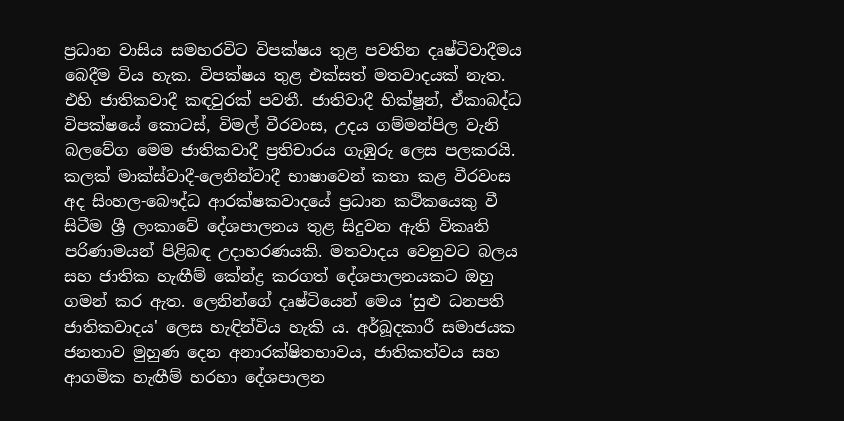ප්‍රධාන වාසිය සමහරවිට විපක්ෂය තුළ පවතින දෘෂ්ටිවාදීමය බෙදීම විය හැක. විපක්ෂය තුළ එක්සත් මතවාදයක් නැත. එහි ජාතිකවාදී කඳවුරක් පවතී. ජාතිවාදී භික්ෂූන්, ඒකාබද්ධ විපක්ෂයේ කොටස්, විමල් වීරවංස, උදය ගම්මන්පිල වැනි බලවේග මෙම ජාතිකවාදී ප්‍රතිචාරය ගැඹුරු ලෙස පලකරයි. කලක් මාක්ස්වාදී-ලෙනින්වාදී භාෂාවෙන් කතා කළ වීරවංස අද සිංහල-බෞද්ධ ආරක්ෂකවාදයේ ප්‍රධාන කථිකයෙකු වී සිටීම ශ්‍රී ලංකාවේ දේශපාලනය තුළ සිදුවන ඇති විකෘති පරිණාමයන් පිළිබඳ උදාහරණයකි. මතවාදය වෙනුවට බලය සහ ජාතික හැඟීම් කේන්ද්‍ර කරගත් දේශපාලනයකට ඔහු ගමන් කර ඇත. ලෙනින්ගේ දෘෂ්ටියෙන් මෙය 'සුළු ධනපති ජාතිකවාදය' ලෙස හැඳින්විය හැකි ය. අර්බූදකාරී සමාජයක ජනතාව මුහුණ දෙන අනාරක්ෂිතභාවය, ජාතිකත්වය සහ ආගමික හැඟීම් හරහා දේශපාලන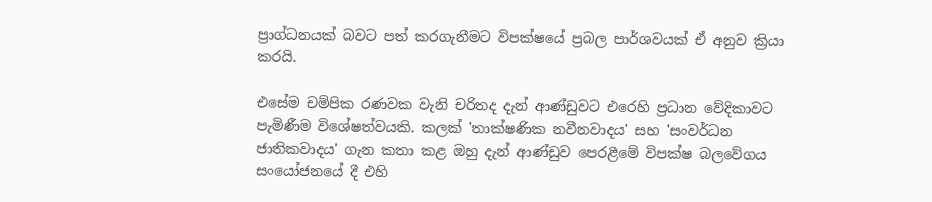ප්‍රාග්ධනයක් බවට පත් කරගැනීමට විපක්ෂයේ ප්‍රබල පාර්ශවයක් ඒ අනුව ක්‍රියා කරයි.

එසේම චම්පික රණවක වැනි චරිතද දැන් ආණ්ඩුවට එරෙහි ප්‍රධාන වේදිකාවට පැමිණීම විශේෂත්වයකි. කලක් 'තාක්ෂණික නවීනවාදය' සහ 'සංවර්ධන ජාතිකවාදය' ගැන කතා කළ ඔහු දැන් ආණ්ඩුව පෙරළීමේ විපක්ෂ බලවේගය සංයෝජනයේ දී එහි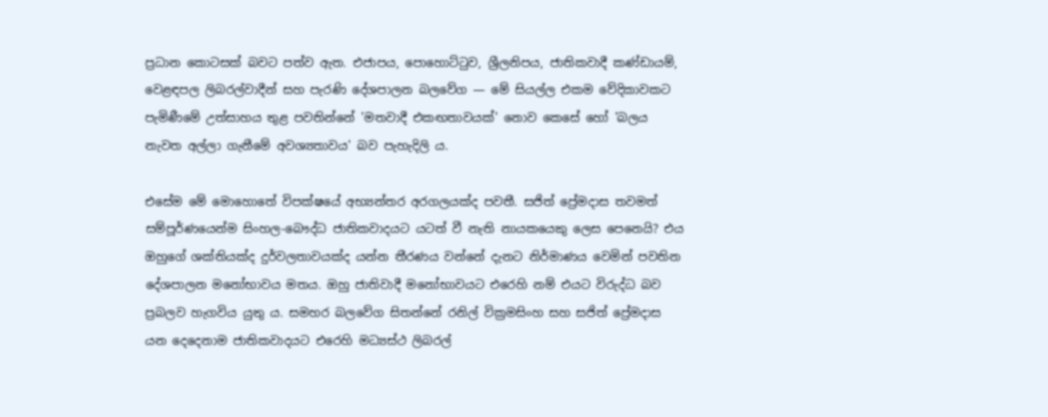ප්‍රධාන කොටසක් බවට පත්ව ඇත. එජාපය, පොහොට්ටුව, ශ්‍රීලනිපය, ජාතිකවාදී කණ්ඩායම්, වෙළඳපල ලිබරල්වාදීන් සහ පැරණි දේශපාලන බලවේග — මේ සියල්ල එකම වේදිකාවකට පැමිණීමේ උත්සාහය තුළ පවතින්නේ 'මතවාදී එකඟතාවයක්' නොව කෙසේ හෝ 'බලය නැවත අල්ලා ගැනීමේ අවශ්‍යතාවය' බව පැහැදිලි ය.

එසේම මේ මොහොතේ විපක්ෂයේ අභ්‍යන්තර අරගලයක්ද පවතී. සජිත් ප්‍රේමදාස තවමත් සම්පූර්ණයෙන්ම සිංහල-බෞද්ධ ජාතිකවාදයට යටත් වී නැති නායකයෙකු ලෙස පෙනෙයි? එය ඔහුගේ ශක්තියක්ද දුර්වලතාවයක්ද යන්න තීරණය වන්නේ දැනට නිර්මාණය වෙමින් පවතින දේශපාලන මනෝභාවය මතය. ඔහු ජාතිවාදී මනෝභාවයට එරෙහි නම් එයට විරුද්ධ බව ප්‍රබලව හැගවිය යුතු ය. සමහර බලවේග සිතන්නේ රනිල් වික්‍රමසිංහ සහ සජිත් ප්‍රේමදාස යන දෙදෙනාම ජාතිකවාදයට එරෙහි මධ්‍යස්ථ ලිබරල්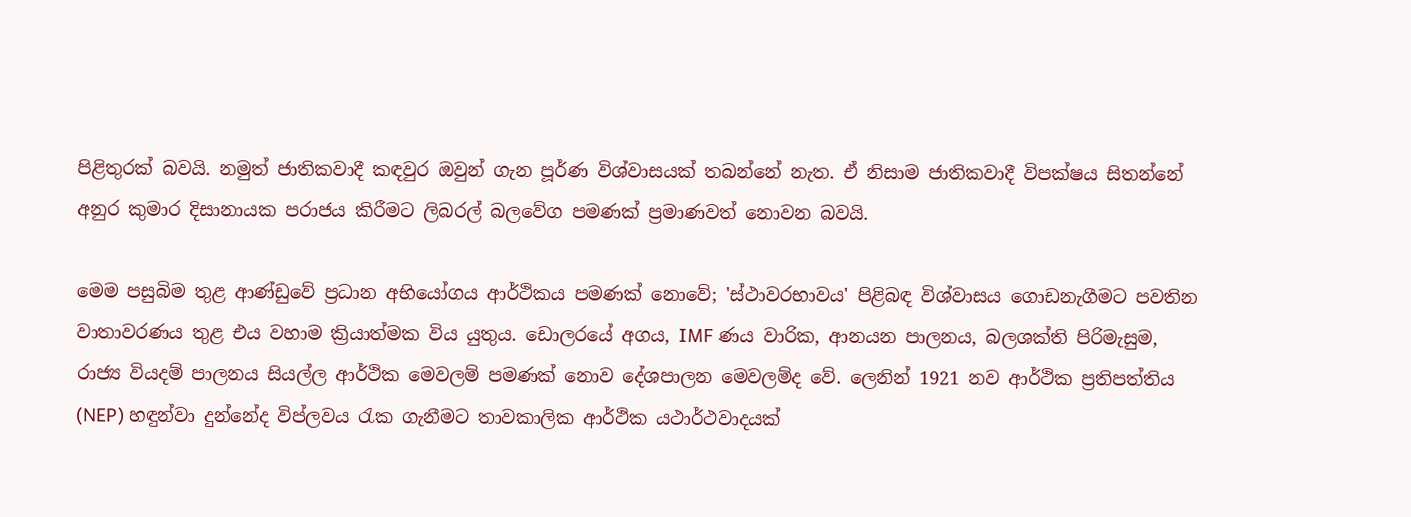පිළිතුරක් බවයි. නමුත් ජාතිකවාදී කඳවුර ඔවුන් ගැන පූර්ණ විශ්වාසයක් තබන්නේ නැත. ඒ නිසාම ජාතිකවාදී විපක්ෂය සිතන්නේ අනුර කුමාර දිසානායක පරාජය කිරීමට ලිබරල් බලවේග පමණක් ප්‍රමාණවත් නොවන බවයි.

මෙම පසුබිම තුළ ආණ්ඩුවේ ප්‍රධාන අභියෝගය ආර්ථිකය පමණක් නොවේ; 'ස්ථාවරභාවය' පිළිබඳ විශ්වාසය ගොඩනැගීමට පවතින වාතාවරණය තුළ එය වහාම ක්‍රියාත්මක විය යුතුය. ඩොලරයේ අගය, IMF ණය වාරික, ආනයන පාලනය, බලශක්ති පිරිමැසුම, රාජ්‍ය වියදම් පාලනය සියල්ල ආර්ථික මෙවලම් පමණක් නොව දේශපාලන මෙවලම්ද වේ. ලෙනින් 1921 නව ආර්ථික ප්‍රතිපත්තිය (NEP) හඳුන්වා දුන්නේද විප්ලවය රැක ගැනීමට තාවකාලික ආර්ථික යථාර්ථවාදයක්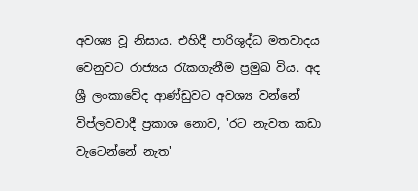අවශ්‍ය වූ නිසාය. එහිදී පාරිශුද්ධ මතවාදය වෙනුවට රාජ්‍යය රැකගැනීම ප්‍රමුඛ විය. අද ශ්‍රී ලංකාවේද ආණ්ඩුවට අවශ්‍ය වන්නේ විප්ලවවාදී ප්‍රකාශ නොව, 'රට නැවත කඩා වැටෙන්නේ නැත'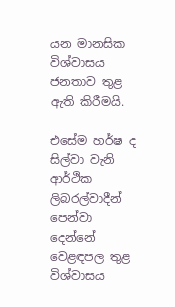යන මානසික විශ්වාසය ජනතාව තුළ ඇති කිරීමයි.

එසේම හර්ෂ ද සිල්වා වැනි ආර්ථික ලිබරල්වාදීන් පෙන්වා දෙන්නේ වෙළඳපල තුළ විශ්වාසය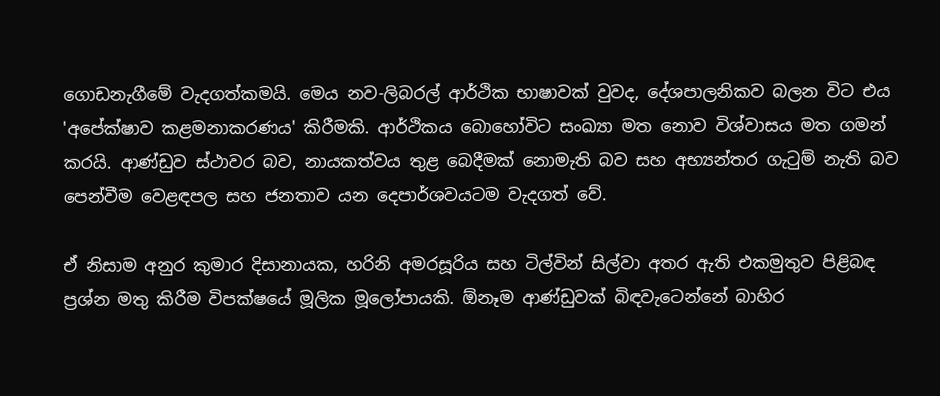ගොඩනැගීමේ වැදගත්කමයි. මෙය නව-ලිබරල් ආර්ථික භාෂාවක් වුවද, දේශපාලනිකව බලන විට එය 'අපේක්ෂාව කළමනාකරණය' කිරීමකි. ආර්ථිකය බොහෝවිට සංඛ්‍යා මත නොව විශ්වාසය මත ගමන් කරයි. ආණ්ඩුව ස්ථාවර බව, නායකත්වය තුළ බෙදීමක් නොමැති බව සහ අභ්‍යන්තර ගැටුම් නැති බව පෙන්වීම වෙළඳපල සහ ජනතාව යන දෙපාර්ශවයටම වැදගත් වේ.

ඒ නිසාම අනුර කුමාර දිසානායක, හරිනි අමරසූරිය සහ ටිල්වින් සිල්වා අතර ඇති එකමුතුව පිළිබඳ ප්‍රශ්න මතු කිරීම විපක්ෂයේ මූලික මූලෝපායකි. ඕනෑම ආණ්ඩුවක් බිඳවැටෙන්නේ බාහිර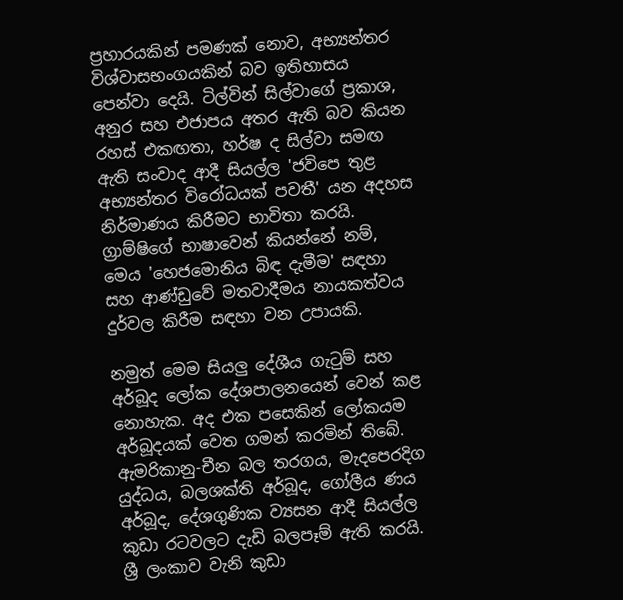ප්‍රහාරයකින් පමණක් නොව, අභ්‍යන්තර විශ්වාසභංගයකින් බව ඉතිහාසය පෙන්වා දෙයි. ටිල්වින් සිල්වාගේ ප්‍රකාශ, අනුර සහ එජාපය අතර ඇති බව කියන රහස් එකඟතා, හර්ෂ ද සිල්වා සමඟ ඇති සංවාද ආදී සියල්ල 'ජවිපෙ තුළ අභ්‍යන්තර විරෝධයක් පවතී' යන අදහස නිර්මාණය කිරීමට භාවිතා කරයි. ග්‍රාම්ෂිගේ භාෂාවෙන් කියන්නේ නම්, මෙය 'හෙජමොනිය බිඳ දැමීම' සඳහා සහ ආණ්ඩුවේ මතවාදීමය නායකත්වය දුර්වල කිරීම සඳහා වන උපායකි.

නමුත් මෙම සියලු දේශීය ගැටුම් සහ අර්බූද ලෝක දේශපාලනයෙන් වෙන් කළ නොහැක. අද එක පසෙකින් ලෝකයම අර්බූදයක් වෙත ගමන් කරමින් තිබේ. ඇමරිකානු-චීන බල තරගය, මැදපෙරදිග යුද්ධය, බලශක්ති අර්බූද, ගෝලීය ණය අර්බූද, දේශගුණික ව්‍යසන ආදී සියල්ල කුඩා රටවලට දැඩි බලපෑම් ඇති කරයි. ශ්‍රී ලංකාව වැනි කුඩා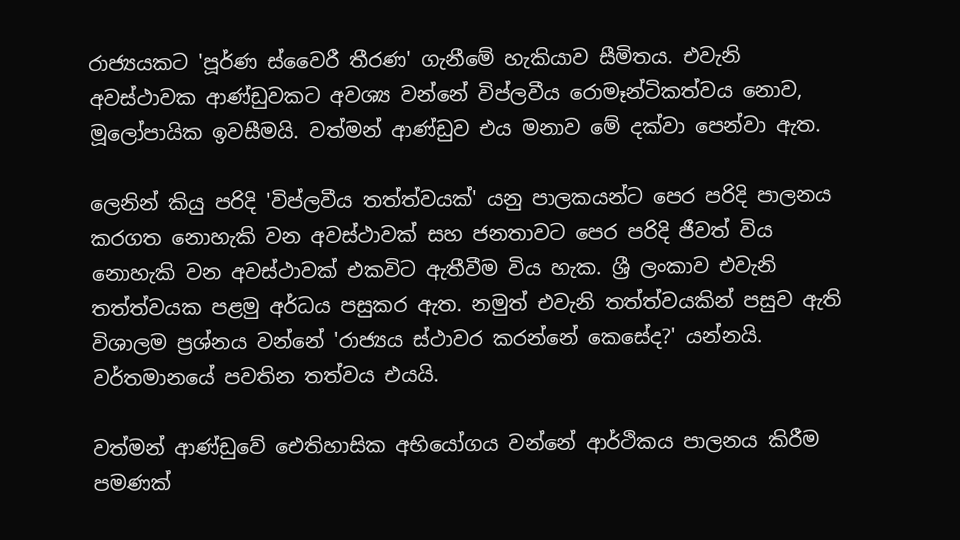රාජ්‍යයකට 'පූර්ණ ස්වෛරී තීරණ' ගැනීමේ හැකියාව සීමිතය. එවැනි අවස්ථාවක ආණ්ඩුවකට අවශ්‍ය වන්නේ විප්ලවීය රොමෑන්ටිකත්වය නොව, මූලෝපායික ඉවසීමයි. වත්මන් ආණ්ඩුව එය මනාව මේ දක්වා පෙන්වා ඇත.

ලෙනින් කියු පරිදි 'විප්ලවීය තත්ත්වයක්' යනු පාලකයන්ට පෙර පරිදි පාලනය කරගත නොහැකි වන අවස්ථාවක් සහ ජනතාවට පෙර පරිදි ජීවත් විය නොහැකි වන අවස්ථාවක් එකවිට ඇතීවීම විය හැක. ශ්‍රී ලංකාව එවැනි තත්ත්වයක පළමු අර්ධය පසුකර ඇත. නමුත් එවැනි තත්ත්වයකින් පසුව ඇති විශාලම ප්‍රශ්නය වන්නේ 'රාජ්‍යය ස්ථාවර කරන්නේ කෙසේද?' යන්නයි. වර්තමානයේ පවතින තත්වය එයයි.

වත්මන් ආණ්ඩුවේ ඓතිහාසික අභියෝගය වන්නේ ආර්ථිකය පාලනය කිරීම පමණක්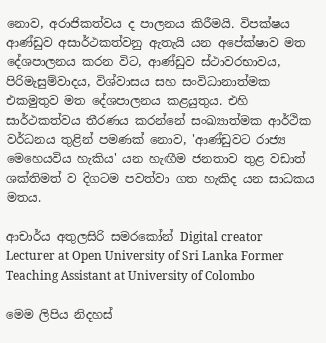නොව, අරාජිකත්වය ද පාලනය කිරීමයි. විපක්ෂය ආණ්ඩුව අසාර්ථකත්වනු ඇතැයි යන අපේක්ෂාව මත දේශපාලනය කරන විට, ආණ්ඩුව ස්ථාවරභාවය, පිරිමැසුම්වාදය, විශ්වාසය සහ සංවිධානාත්මක එකමුතුව මත දේශපාලනය කළයුතුය. එහි සාර්ථකත්වය තීරණය කරන්නේ සංඛ්‍යාත්මක ආර්ථික වර්ධනය තුළින් පමණක් නොව, 'ආණ්ඩුවට රාජ්‍ය මෙහෙයවිය හැකිය' යන හැඟීම ජනතාව තුළ වඩාත් ශක්තිමත් ව දිගටම පවත්වා ගත හැකිද යන සාධකය මතය.

ආචාර්ය අතුලසිරි සමරකෝන් Digital creator Lecturer at Open University of Sri Lanka Former Teaching Assistant at University of Colombo

මෙම ලිපිය නිදහස්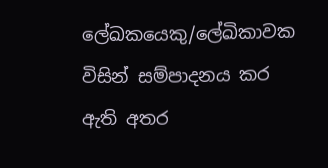ලේඛකයෙකු/ලේඛිකාවක විසින් සම්පාදනය කර ඇති අතර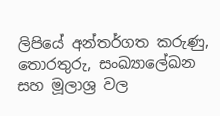ලිපියේ අන්තර්ගත කරුණු, තොරතුරු, සංඛ්‍යාලේඛන සහ මූලාශ්‍ර වල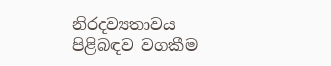නිරදව්‍යතාවය පිළිබඳව වගකීම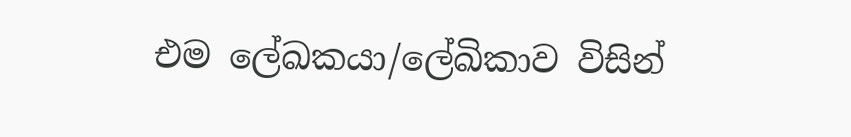එම ලේඛකයා/ලේඛිකාව විසින්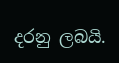දරනු ලබයි.